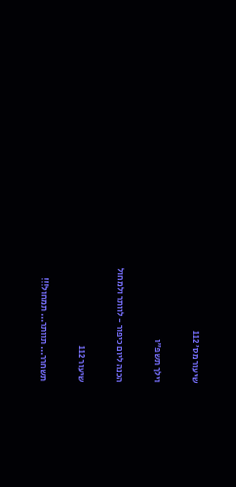שיעור מס׳ 112

וילך תשפ"ו

הכנה ליום כיפור - לוותר ולמחול

שיעור 112

תשחרר... תוותר... תמחול!!!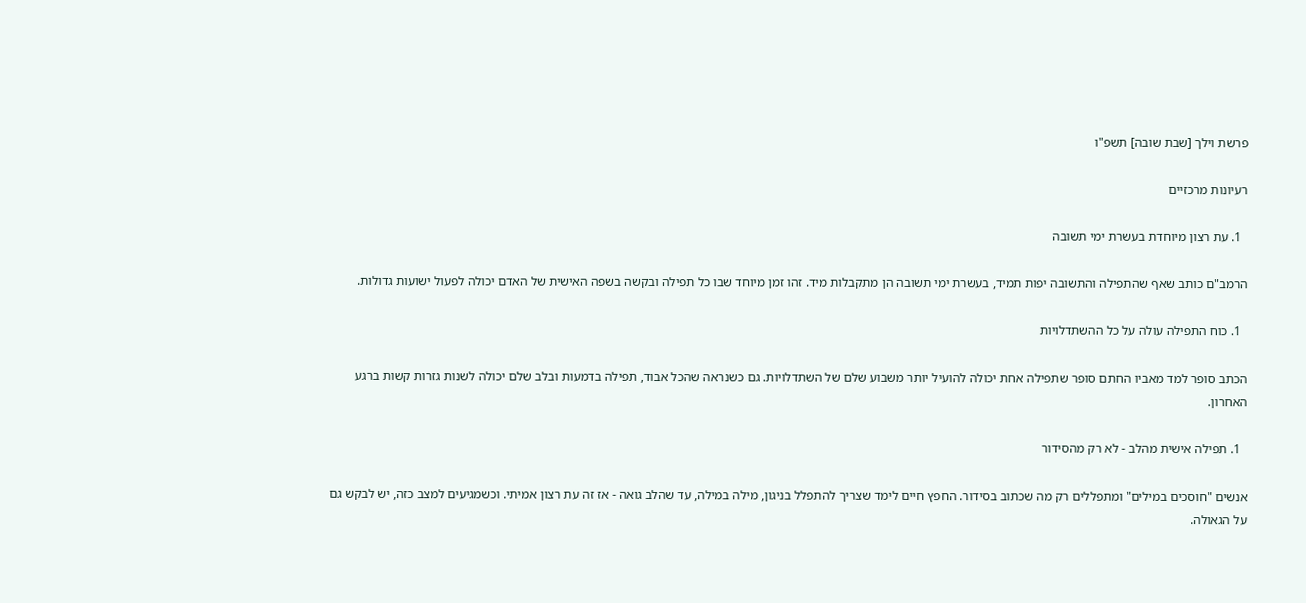פרשת וילך [שבת שובה] תשפ"ו

רעיונות מרכזיים

  1. עת רצון מיוחדת בעשרת ימי תשובה

הרמב"ם כותב שאף שהתפילה והתשובה יפות תמיד, בעשרת ימי תשובה הן מתקבלות מיד. זהו זמן מיוחד שבו כל תפילה ובקשה בשפה האישית של האדם יכולה לפעול ישועות גדולות.

  1. כוח התפילה עולה על כל ההשתדלויות

הכתב סופר למד מאביו החתם סופר שתפילה אחת יכולה להועיל יותר משבוע שלם של השתדלויות. גם כשנראה שהכל אבוד, תפילה בדמעות ובלב שלם יכולה לשנות גזרות קשות ברגע האחרון.

  1. תפילה אישית מהלב - לא רק מהסידור

אנשים "חוסכים במילים" ומתפללים רק מה שכתוב בסידור. החפץ חיים לימד שצריך להתפלל בניגון, מילה במילה, עד שהלב גואה - אז זה עת רצון אמיתי. וכשמגיעים למצב כזה, יש לבקש גם על הגאולה.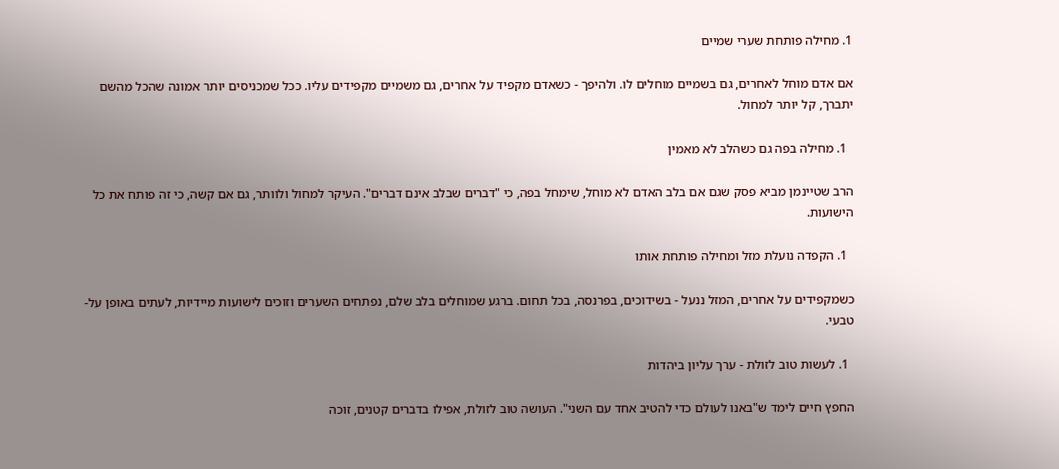1. מחילה פותחת שערי שמיים

אם אדם מוחל לאחרים, גם בשמיים מוחלים לו. ולהיפך - כשאדם מקפיד על אחרים, גם משמיים מקפידים עליו. ככל שמכניסים יותר אמונה שהכל מהשם יתברך, קל יותר למחול.

  1. מחילה בפה גם כשהלב לא מאמין

הרב שטיינמן מביא פסק שגם אם בלב האדם לא מוחל, שימחל בפה, כי "דברים שבלב אינם דברים". העיקר למחול ולוותר, גם אם קשה, כי זה פותח את כל הישועות.

  1. הקפדה נועלת מזל ומחילה פותחת אותו

כשמקפידים על אחרים, המזל ננעל - בשידוכים, בפרנסה, בכל תחום. ברגע שמוחלים בלב שלם, נפתחים השערים וזוכים לישועות מיידיות, לעתים באופן על-טבעי.

  1. לעשות טוב לזולת - ערך עליון ביהדות

החפץ חיים לימד ש"באנו לעולם כדי להטיב אחד עם השני". העושה טוב לזולת, אפילו בדברים קטנים, זוכה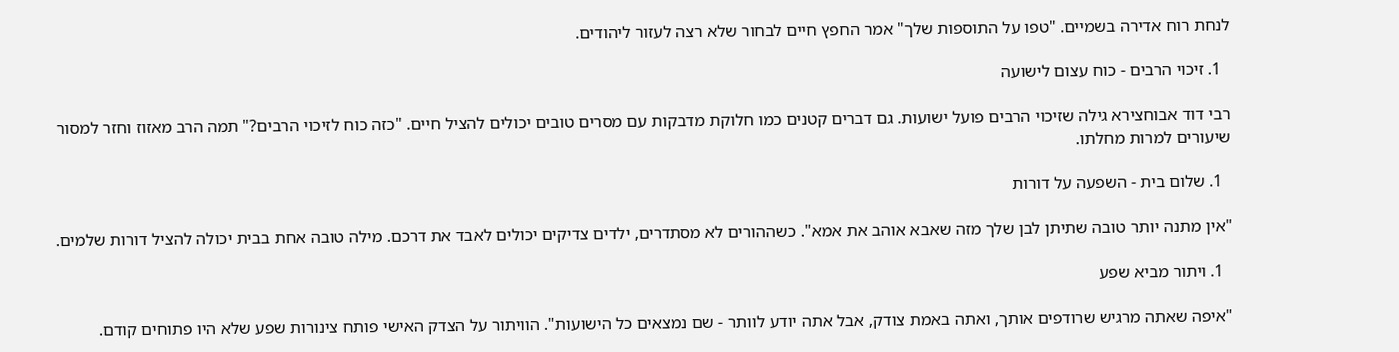לנחת רוח אדירה בשמיים. "טפו על התוספות שלך" אמר החפץ חיים לבחור שלא רצה לעזור ליהודים.

  1. זיכוי הרבים - כוח עצום לישועה

רבי דוד אבוחצירא גילה שזיכוי הרבים פועל ישועות. גם דברים קטנים כמו חלוקת מדבקות עם מסרים טובים יכולים להציל חיים. "כזה כוח לזיכוי הרבים?" תמה הרב מאזוז וחזר למסור שיעורים למרות מחלתו.

  1. שלום בית - השפעה על דורות

"אין מתנה יותר טובה שתיתן לבן שלך מזה שאבא אוהב את אמא". כשההורים לא מסתדרים, ילדים צדיקים יכולים לאבד את דרכם. מילה טובה אחת בבית יכולה להציל דורות שלמים.

  1. ויתור מביא שפע

"איפה שאתה מרגיש שרודפים אותך, ואתה באמת צודק, אבל אתה יודע לוותר - שם נמצאים כל הישועות". הוויתור על הצדק האישי פותח צינורות שפע שלא היו פתוחים קודם.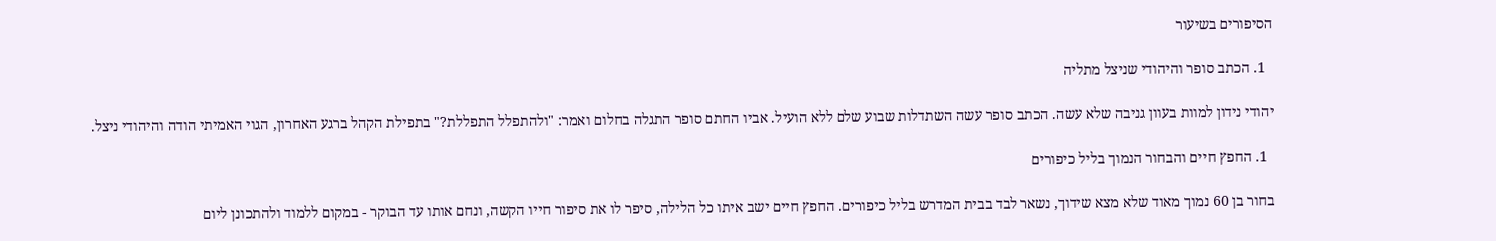הסיפורים בשיעור

  1. הכתב סופר והיהודי שניצל מתליה

יהודי נידון למוות בעוון גניבה שלא עשה. הכתב סופר עשה השתדלות שבוע שלם ללא הועיל. אביו החתם סופר התגלה בחלום ואמר: "ולהתפלל התפללת?" בתפילת הקהל ברגע האחרון, הגוי האמיתי הודה והיהודי ניצל.

  1. החפץ חיים והבחור הנמוך בליל כיפורים

בחור בן 60 נמוך מאוד שלא מצא שידוך, נשאר לבד בבית המדרש בליל כיפורים. החפץ חיים ישב איתו כל הלילה, סיפר לו את סיפור חייו הקשה, ונחם אותו עד הבוקר - במקום ללמוד ולהתכונן ליום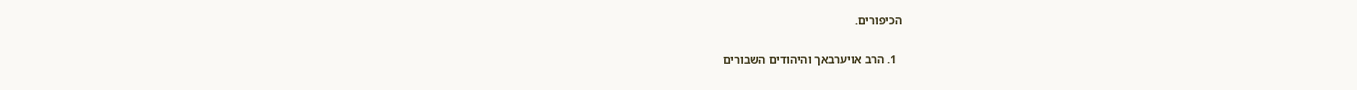הכיפורים.

  1. הרב אויערבאך והיהודים השבורים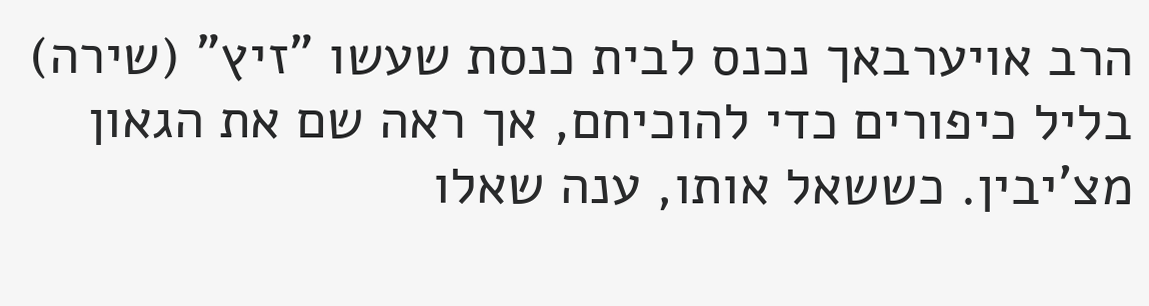הרב אויערבאך נכנס לבית כנסת שעשו "זיץ" (שירה) בליל כיפורים כדי להוכיחם, אך ראה שם את הגאון מצ'יבין. כששאל אותו, ענה שאלו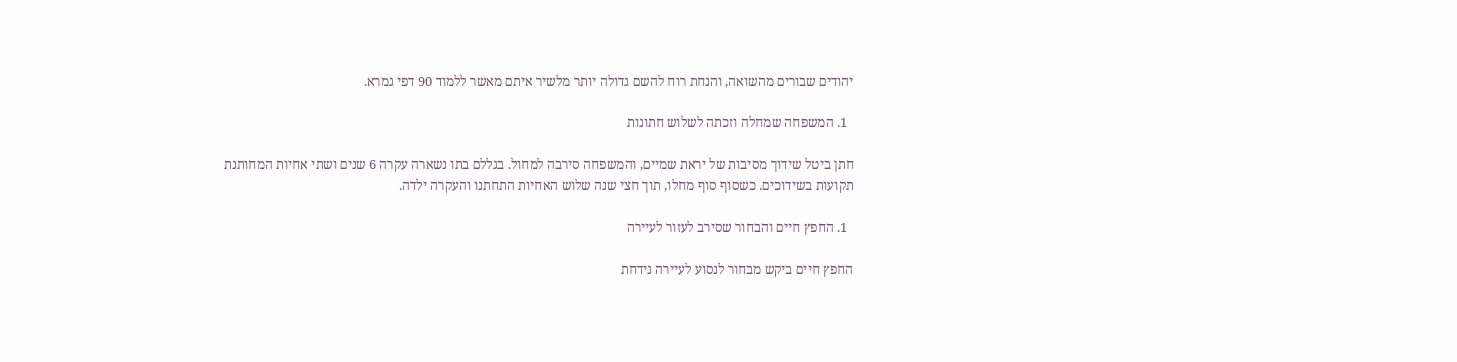יהודים שבורים מהשואה, והנחת רוח להשם גדולה יותר מלשיר איתם מאשר ללמוד 90 דפי גמרא.

  1. המשפחה שמחלה וזכתה לשלוש חתונות

חתן ביטל שידוך מסיבות של יראת שמיים, והמשפחה סירבה למחול. בגללם בתו נשארה עקרה 6 שנים ושתי אחיות המחותנת תקועות בשידוכים. כשסוף סוף מחלו, תוך חצי שנה שלוש האחיות התחתנו והעקרה ילדה.

  1. החפץ חיים והבחור שסירב לעזור לעיירה

החפץ חיים ביקש מבחור לנסוע לעיירה נידחת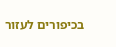בכיפורים לעזור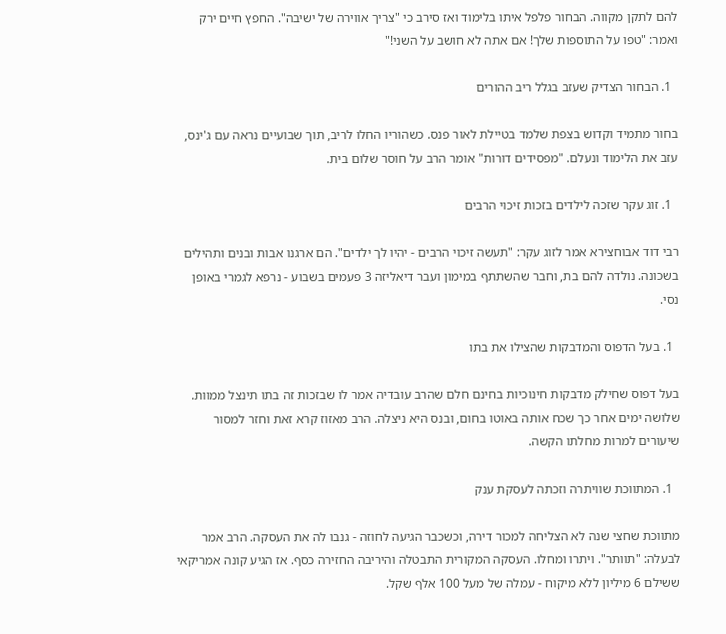להם לתקן מקווה. הבחור פלפל איתו בלימוד ואז סירב כי "צריך אווירה של ישיבה". החפץ חיים ירק ואמר: "טפו על התוספות שלך! אם אתה לא חושב על השני!"

  1. הבחור הצדיק שעזב בגלל ריב ההורים

בחור מתמיד וקדוש בצפת שלמד בטיילת לאור פנס. כשהוריו החלו לריב, תוך שבועיים נראה עם ג'ינס, עזב את הלימוד ונעלם. "מפסידים דורות" אומר הרב על חוסר שלום בית.

  1. זוג עקר שזכה לילדים בזכות זיכוי הרבים

רבי דוד אבוחצירא אמר לזוג עקר: "תעשה זיכוי הרבים - יהיו לך ילדים". הם ארגנו אבות ובנים ותהילים בשכונה. נולדה להם בת, וחבר שהשתתף במימון ועבר דיאליזה 3 פעמים בשבוע - נרפא לגמרי באופן נסי.

  1. בעל הדפוס והמדבקות שהצילו את בתו

בעל דפוס שחילק מדבקות חינוכיות בחינם חלם שהרב עובדיה אמר לו שבזכות זה בתו תינצל ממוות. שלושה ימים אחר כך שכח אותה באוטו בחום, ובנס היא ניצלה. הרב מאזוז קרא זאת וחזר למסור שיעורים למרות מחלתו הקשה.

  1. המתווכת שוויתרה וזכתה לעסקת ענק

מתווכת שחצי שנה לא הצליחה למכור דירה, וכשכבר הגיעה לחוזה - גנבו לה את העסקה. הרב אמר לבעלה: "תוותר". ויתרו ומחלו. העסקה המקורית התבטלה והיריבה החזירה כסף. אז הגיע קונה אמריקאי ששילם 6 מיליון ללא מיקוח - עמלה של מעל 100 אלף שקל.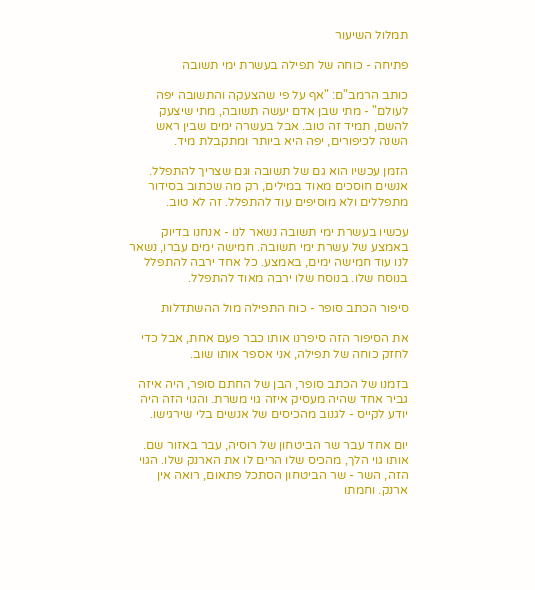תמלול השיעור

פתיחה - כוחה של תפילה בעשרת ימי תשובה

כותב הרמב"ם: "אף על פי שהצעקה והתשובה יפה לעולם" - מתי שבן אדם יעשה תשובה, מתי שיצעק להשם, תמיד זה טוב. אבל בעשרה ימים שבין ראש השנה לכיפורים, יפה היא ביותר ומתקבלת מיד.

הזמן עכשיו הוא גם של תשובה וגם שצריך להתפלל. אנשים חוסכים מאוד במילים, רק מה שכתוב בסידור מתפללים ולא מוסיפים עוד להתפלל. זה לא טוב.

עכשיו בעשרת ימי תשובה נשאר לנו - אנחנו בדיוק באמצע של עשרת ימי תשובה. חמישה ימים עברו, נשאר לנו עוד חמישה ימים, באמצע. כל אחד ירבה להתפלל בנוסח שלו. בנוסח שלו ירבה מאוד להתפלל.

סיפור הכתב סופר - כוח התפילה מול ההשתדלות

את הסיפור הזה סיפרנו אותו כבר פעם אחת, אבל כדי לחזק כוחה של תפילה, אני אספר אותו שוב.

בזמנו של הכתב סופר, הבן של החתם סופר, היה איזה גביר אחד שהיה מעסיק איזה גוי משרת. והגוי הזה היה יודע לקייס - לגנוב מהכיסים של אנשים בלי שירגישו.

יום אחד עבר שר הביטחון של רוסיה, עבר באזור שם. אותו גוי הלך, מהכיס שלו הרים לו את הארנק שלו. הגוי הזה, השר - שר הביטחון הסתכל פתאום, רואה אין ארנק. וחמתו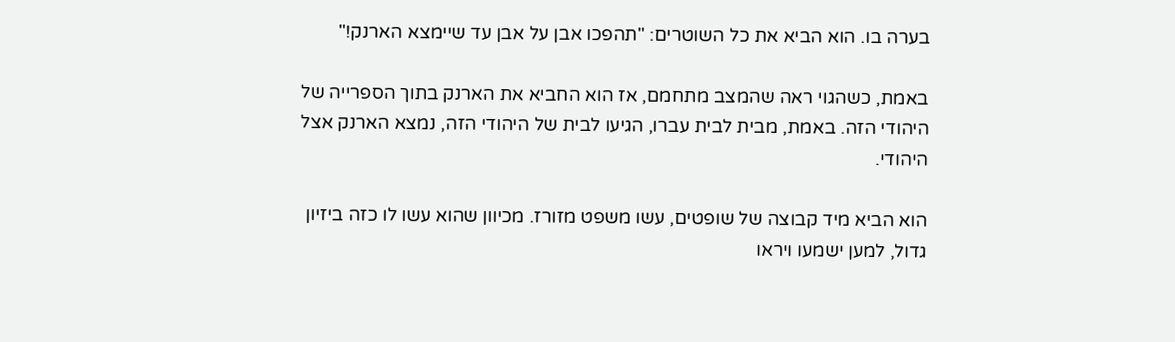בערה בו. הוא הביא את כל השוטרים: "תהפכו אבן על אבן עד שיימצא הארנק!"

באמת, כשהגוי ראה שהמצב מתחמם, אז הוא החביא את הארנק בתוך הספרייה של היהודי הזה. באמת, מבית לבית עברו, הגיעו לבית של היהודי הזה, נמצא הארנק אצל היהודי.

הוא הביא מיד קבוצה של שופטים, עשו משפט מזורז. מכיוון שהוא עשו לו כזה ביזיון גדול, למען ישמעו ויראו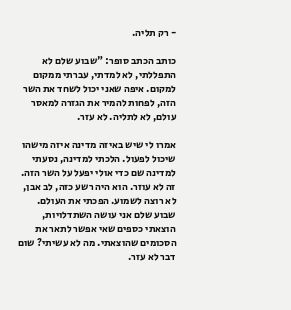- רק תליה.

כותב הכתב סופר: "שבוע שלם לא התפללתי, לא למדתי, עברתי ממקום למקום. איפה שאני יכול לשחד את השר הזה, לפחות להמיר את הגזרה למאסר עולם, לא לתליה. לא עזר.

אמרו לי שיש באיזה מדינה איזה מישהו שיכול לפעול. הלכתי למדינה, נסעתי למדינה שם כדי אולי יפעל על השר הזה. זה לא עוזר. הוא היה רשע כזה, לב אבן, לא רוצה לשמוע. הפכתי את העולם. שבוע שלם אני עושה השתדלויות, הוצאתי כספים שאי אפשר לתאר את הסכומים שהוצאתי. מה לא עשיתי? שום דבר לא עזר.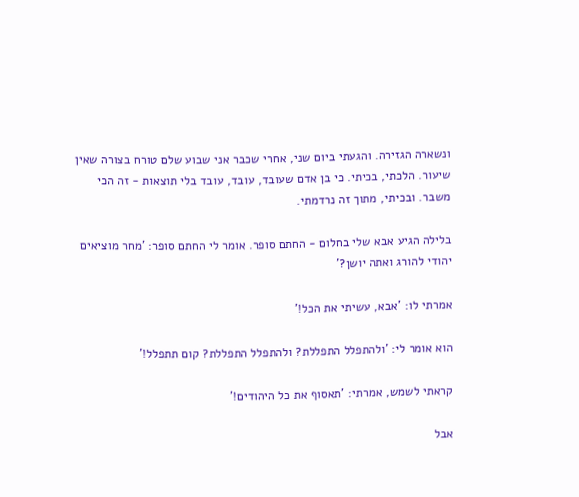ונשארה הגזירה. והגעתי ביום שני, אחרי שכבר אני שבוע שלם טורח בצורה שאין שיעור. הלכתי, בכיתי. כי בן אדם שעובד, עובד, עובד בלי תוצאות - זה הכי משבר. ובכיתי, מתוך זה נרדמתי.

בלילה הגיע אבא שלי בחלום - החתם סופר. אומר לי החתם סופר: 'מחר מוציאים יהודי להורג ואתה יושן?'

אמרתי לו: 'אבא, עשיתי את הכל!'

הוא אומר לי: 'ולהתפלל התפללת? ולהתפלל התפללת? קום תתפלל!'

קראתי לשמש, אמרתי: 'תאסוף את כל היהודים!'

אבל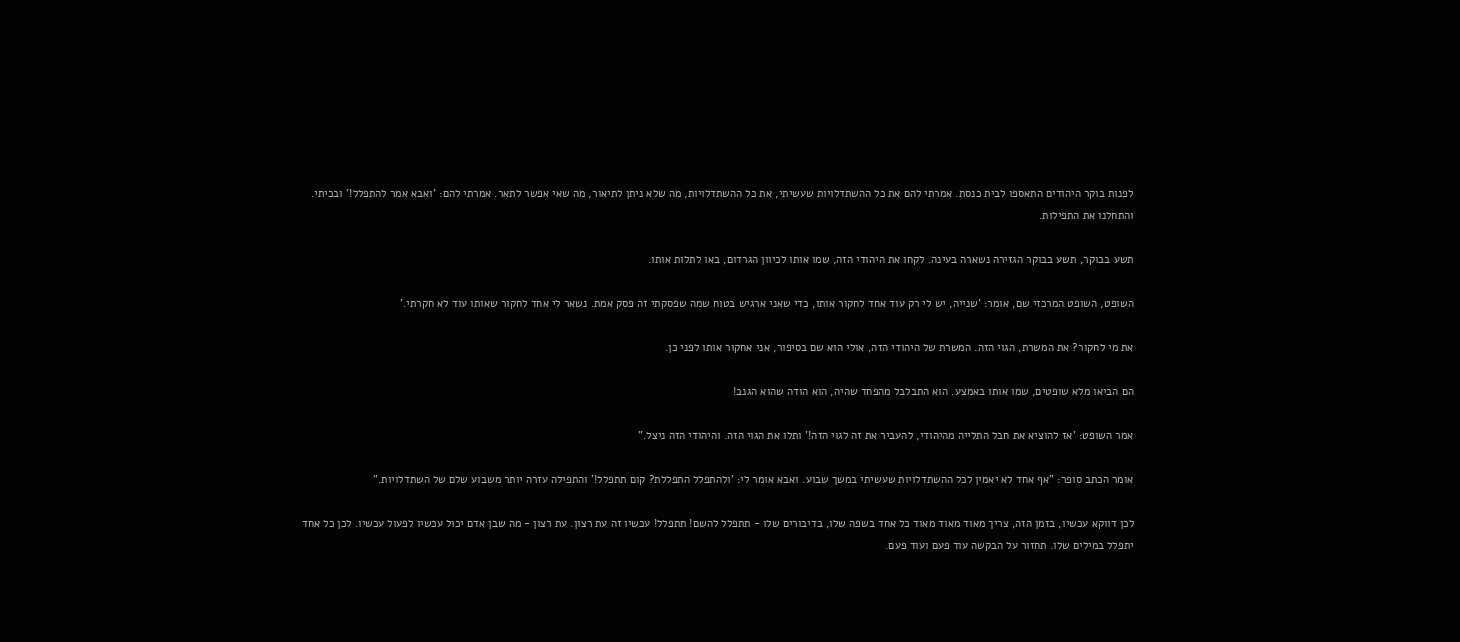לפנות בוקר היהודים התאספו לבית כנסת. אמרתי להם את כל ההשתדלויות שעשיתי, את כל ההשתדלויות, מה שלא ניתן לתיאור, מה שאי אפשר לתאר. אמרתי להם: 'ואבא אמר להתפלל!' ובכיתי. והתחלנו את התפילות.

תשע בבוקר, תשע בבוקר הגזירה נשארה בעינה. לקחו את היהודי הזה, שמו אותו לכיוון הגרדום, באו לתלות אותו.

השופט, השופט המרכזי שם, אומר: 'שנייה, יש לי רק עוד אחד לחקור אותו, כדי שאני ארגיש בטוח שמה שפסקתי זה פסק אמת. נשאר לי אחד לחקור שאותו עוד לא חקרתי.'

את מי לחקור? את המשרת, הגוי הזה. המשרת של היהודי הזה, אולי הוא שם בסיפור, אני אחקור אותו לפני כן.

הם הביאו מלא שופטים, שמו אותו באמצע. הוא התבלבל מהפחד שהיה, הוא הודה שהוא הגנב!

אמר השופט: 'אז להוציא את חבל התלייה מהיהודי, להעביר את זה לגוי הזה!' ותלו את הגוי הזה. והיהודי הזה ניצל."

אומר הכתב סופר: "אף אחד לא יאמין לכל ההשתדלויות שעשיתי במשך שבוע. ואבא אומר לי: 'ולהתפלל התפללת? קום תתפלל!' והתפילה עזרה יותר משבוע שלם של השתדלויות."

לכן דווקא עכשיו, בזמן הזה, צריך מאוד מאוד מאוד כל אחד בשפה שלו, בדיבורים שלו - תתפלל להשם! תתפלל! עכשיו זה עת רצון. עת רצון - מה שבן אדם יכול עכשיו לפעול עכשיו. לכן כל אחד יתפלל במילים שלו. תחזור על הבקשה עוד פעם ועוד פעם.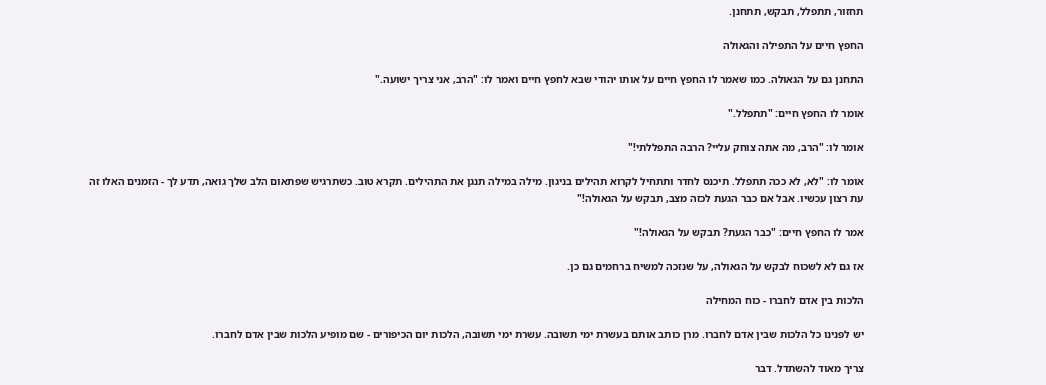תחזור, תתפלל, תבקש, תתחנן.

החפץ חיים על התפילה והגאולה

התחנן גם על הגאולה. כמו שאמר לו החפץ חיים על אותו יהודי שבא לחפץ חיים ואמר לו: "הרב, אני צריך ישועה."

אומר לו החפץ חיים: "תתפלל."

אומר לו: "הרב, מה אתה צוחק עליי? הרבה התפללתי!"

אומר לו: "לא, לא ככה תתפלל. תיכנס לחדר ותתחיל לקרוא תהילים בניגון. מילה במילה תנגן את התהילים. תקרא טוב. כשתרגיש שפתאום הלב שלך גואה, תדע לך - הזמנים האלו זה עת רצון עכשיו. אבל אם כבר הגעת לכזה מצב, תבקש על הגאולה!"

אמר לו החפץ חיים: "כבר הגעת? תבקש על הגאולה!"

אז גם לא לשכוח לבקש על הגאולה, על שנזכה למשיח ברחמים גם כן.

הלכות בין אדם לחברו - כוח המחילה

יש לפנינו כל הלכות שבין אדם לחברו. מרן כותב אותם בעשרת ימי תשובה. עשרת ימי תשובה, הלכות יום הכיפורים - שם מופיע הלכות שבין אדם לחברו.

צריך מאוד להשתדל. דבר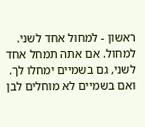ראשון - למחול אחד לשני. למחול. אם אתה תמחל אחד לשני, גם בשמיים ימחלו לך. ואם בשמיים לא מוחלים לבן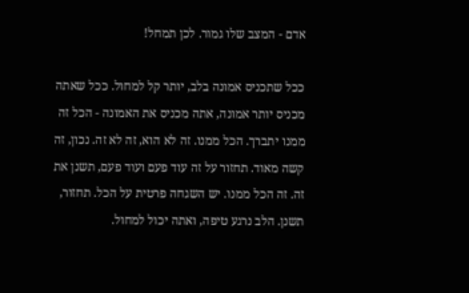אדם - המצב שלו גמור. לכן תמחל!

ככל שתכניס אמונה בלב, יותר קל למחול. ככל שאתה מכניס יותר אמונה, אתה מכניס את האמונה - הכל זה ממנו יתברך. הכל ממנו. זה לא הוא, זה לא זה. נכון, זה קשה מאוד. תחזור על זה עוד פעם ועוד פעם, תשנן את זה. זה הכל ממנו. יש השגחה פרטית על הכל. תחזור, תשנן. הלב נרגע טיפה, ואתה יכול למחול.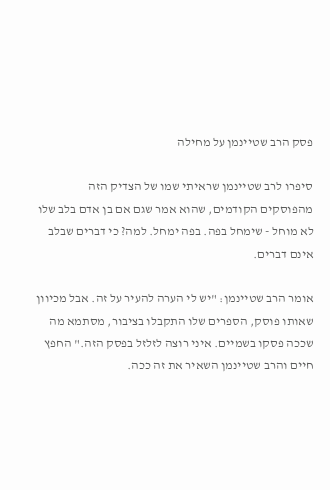פסק הרב שטיינמן על מחילה

סיפרו לרב שטיינמן שראיתי שמו של הצדיק הזה מהפוסקים הקודמים, שהוא אמר שגם אם בן אדם בלב שלו לא מוחל - שימחל בפה. בפה ימחל. למה? כי דברים שבלב אינם דברים.

אומר הרב שטיינמן: "יש לי הערה להעיר על זה. אבל מכיוון שאותו פוסק, הספרים שלו התקבלו בציבור, מסתמא מה שככה פסקו בשמיים. איני רוצה לזלזל בפסק הזה." החפץ חיים והרב שטיינמן השאיר את זה ככה.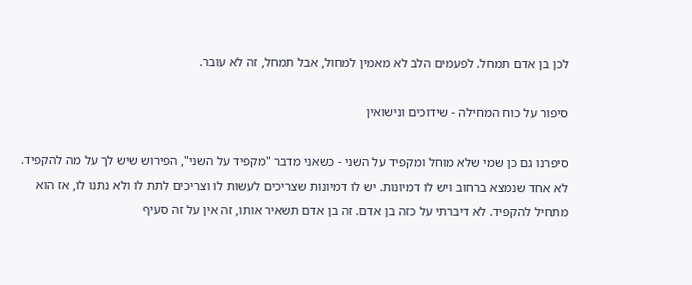לכן בן אדם תמחל. לפעמים הלב לא מאמין למחול, אבל תמחל, זה לא עובר.

סיפור על כוח המחילה - שידוכים ונישואין

סיפרנו גם כן שמי שלא מוחל ומקפיד על השני - כשאני מדבר "מקפיד על השני", הפירוש שיש לך על מה להקפיד. לא אחד שנמצא ברחוב ויש לו דמיונות. יש לו דמיונות שצריכים לעשות לו וצריכים לתת לו ולא נתנו לו, אז הוא מתחיל להקפיד. לא דיברתי על כזה בן אדם. זה בן אדם תשאיר אותו, זה אין על זה סעיף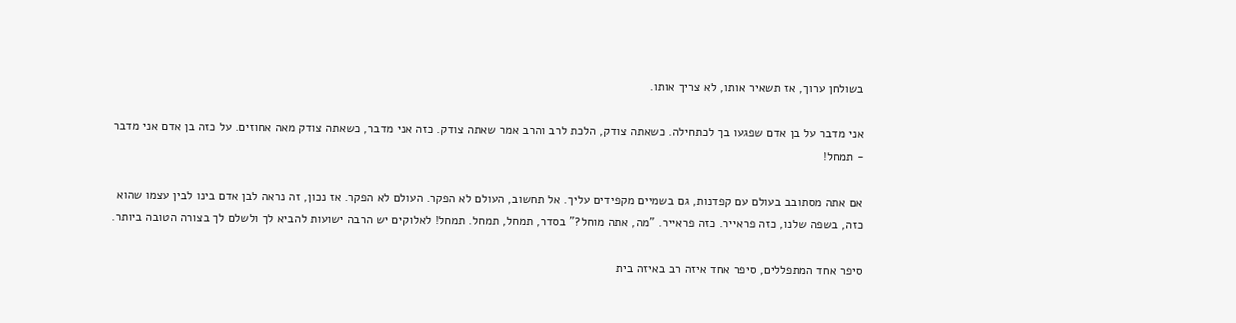בשולחן ערוך, אז תשאיר אותו, לא צריך אותו.

אני מדבר על בן אדם שפגעו בך לכתחילה. כשאתה צודק, הלכת לרב והרב אמר שאתה צודק. כזה אני מדבר, כשאתה צודק מאה אחוזים. על כזה בן אדם אני מדבר - תמחל!

אם אתה מסתובב בעולם עם קפדנות, גם בשמיים מקפידים עליך. אל תחשוב, העולם לא הפקר. העולם לא הפקר. אז נכון, זה נראה לבן אדם בינו לבין עצמו שהוא כזה, בשפה שלנו, כזה פראייר. כזה פראייר. "מה, אתה מוחל?" בסדר, תמחל, תמחל. תמחל! לאלוקים יש הרבה ישועות להביא לך ולשלם לך בצורה הטובה ביותר.

סיפר אחד המתפללים, סיפר אחד איזה רב באיזה בית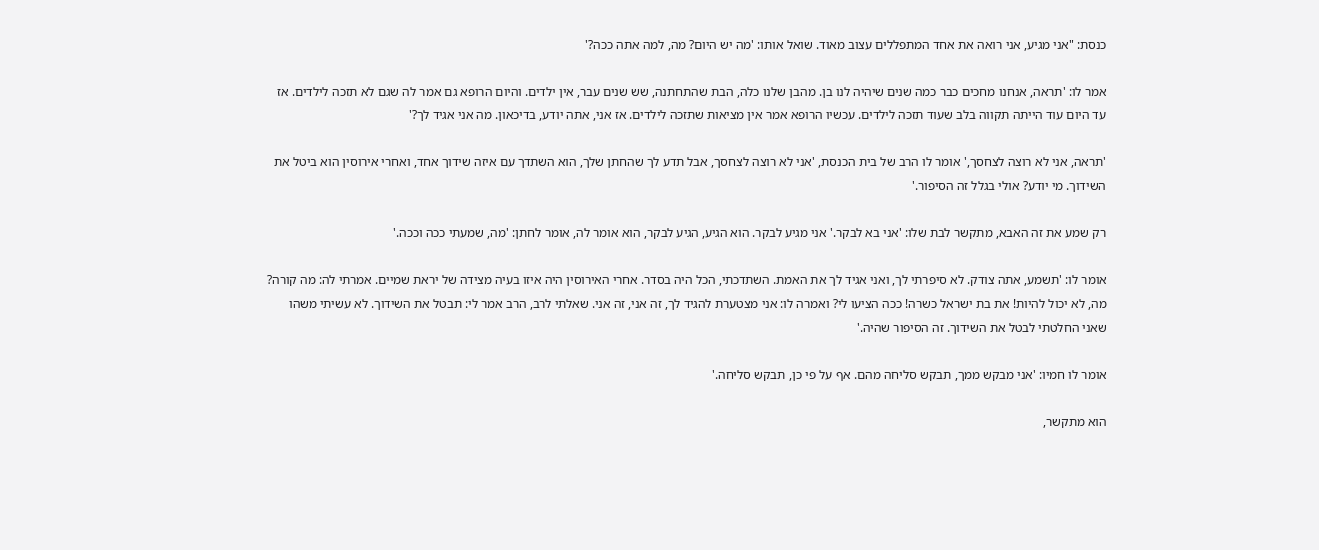כנסת: "אני מגיע, אני רואה את אחד המתפללים עצוב מאוד. שואל אותו: 'מה יש היום? מה, למה אתה ככה?'

אמר לו: 'תראה, אנחנו מחכים כבר כמה שנים שיהיה לנו בן. מהבן שלנו כלה, הבת שהתחתנה, שש שנים עבר, אין ילדים. והיום הרופא גם אמר לה שגם לא תזכה לילדים. אז עד היום עוד הייתה תקווה בלב שעוד תזכה לילדים. עכשיו הרופא אמר אין מציאות שתזכה לילדים. אז אני, אתה יודע, בדיכאון. מה אני אגיד לך?'

'תראה, אני לא רוצה לצחסך,' אומר לו הרב של בית הכנסת, 'אני לא רוצה לצחסך, אבל תדע לך שהחתן שלך, הוא השתדך עם איזה שידוך אחד, ואחרי אירוסין הוא ביטל את השידוך. מי יודע? אולי בגלל זה הסיפור.'

רק שמע את זה האבא, מתקשר לבת שלו: 'אני בא לבקר.' אני מגיע לבקר. הוא הגיע, הגיע לבקר, הוא אומר לה, אומר לחתן: 'מה, שמעתי ככה וככה.'

אומר לו: 'תשמע, אתה צודק. לא סיפרתי לך, ואני אגיד לך את האמת. השתדכתי, הכל היה בסדר. אחרי האירוסין היה איזו בעיה מצידה של יראת שמיים. אמרתי לה: מה קורה? מה, לא יכול להיות! את בת ישראל כשרה! ככה הציעו לי? ואמרה לו: אני מצטערת להגיד לך, זה אני, זה אני. שאלתי לרב, הרב אמר לי: תבטל את השידוך. לא עשיתי משהו שאני החלטתי לבטל את השידוך. זה הסיפור שהיה.'

אומר לו חמיו: 'אני מבקש ממך, תבקש סליחה מהם. אף על פי כן, תבקש סליחה.'

הוא מתקשר,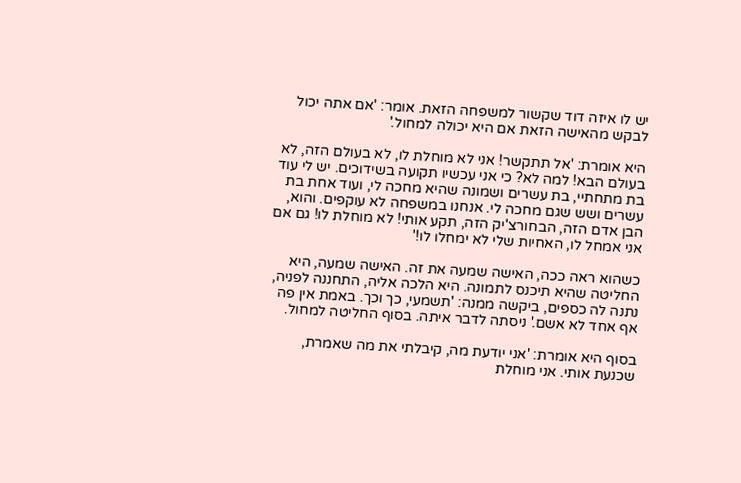יש לו איזה דוד שקשור למשפחה הזאת. אומר: 'אם אתה יכול לבקש מהאישה הזאת אם היא יכולה למחול.'

היא אומרת: 'אל תתקשר! אני לא מוחלת לו, לא בעולם הזה, לא בעולם הבא! למה לא? כי אני עכשיו תקועה בשידוכים. יש לי עוד בת מתחתיי, בת עשרים ושמונה שהיא מחכה לי, ועוד אחת בת עשרים ושש שגם מחכה לי. אנחנו במשפחה לא עוקפים. והוא, הבן אדם הזה, הבחורצ'יק הזה, תקע אותי! לא מוחלת לו! גם אם אני אמחל לו, האחיות שלי לא ימחלו לו!'

כשהוא ראה ככה, האישה שמעה את זה. האישה שמעה, היא החליטה שהיא תיכנס לתמונה. היא הלכה אליה, התחננה לפניה, נתנה לה כספים, ביקשה ממנה: 'תשמעי, כך וכך. באמת אין פה אף אחד לא אשם.' ניסתה לדבר איתה. בסוף החליטה למחול.

בסוף היא אומרת: 'אני יודעת מה, קיבלתי את מה שאמרת, שכנעת אותי. אני מוחלת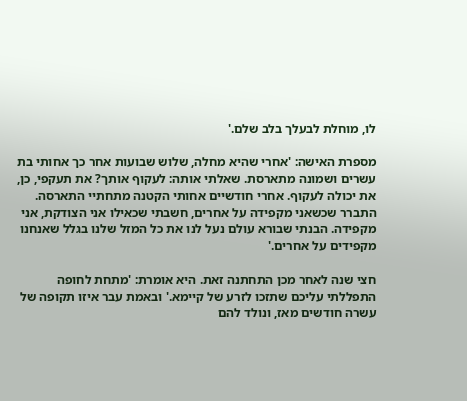לו, מוחלת לבעלך בלב שלם.'

מספרת האישה: 'אחרי שהיא מחלה, שלוש שבועות אחר כך אחותי בת עשרים ושמונה מתארסת. שאלתי אותה: לעקוף אותך? את תעקפי, כן, את יכולה לעקוף. אחרי חודשיים אחותי הקטנה מתחתיי התארסה. התברר שכשאני מקפידה על אחרים, חשבתי שכאילו אני הצודקת, אני מקפידה. הבנתי שבורא עולם נעל לנו את כל המזל שלנו בגלל שאנחנו מקפידים על אחרים.'

חצי שנה לאחר מכן התחתנה זאת. היא אומרת: 'מתחת לחופה התפללתי עליכם שתזכו לזרע של קיימא.' ובאמת עבר איזו תקופה של עשרה חודשים מאז, ונולד להם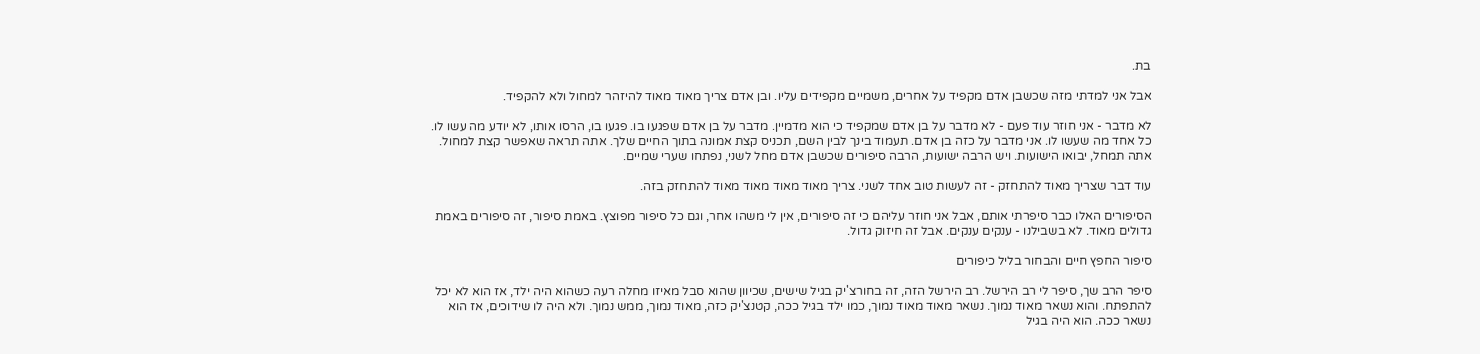בת.

אבל אני למדתי מזה שכשבן אדם מקפיד על אחרים, משמיים מקפידים עליו. ובן אדם צריך מאוד מאוד להיזהר למחול ולא להקפיד.

לא מדבר - אני חוזר עוד פעם - לא מדבר על בן אדם שמקפיד כי הוא מדמיין. מדבר על בן אדם שפגעו בו. פגעו בו, הרסו אותו, לא יודע מה עשו לו. כל אחד מה שעשו לו. אני מדבר על כזה בן אדם. תעמוד בינך לבין השם, תכניס קצת אמונה בתוך החיים שלך. אתה תראה שאפשר קצת למחול. אתה תמחל, יבואו הישועות. ויש הרבה ישועות, הרבה סיפורים שכשבן אדם מחל לשני, נפתחו שערי שמיים.

עוד דבר שצריך מאוד להתחזק - זה לעשות טוב אחד לשני. צריך מאוד מאוד מאוד מאוד להתחזק בזה.

הסיפורים האלו כבר סיפרתי אותם, אבל אני חוזר עליהם כי זה סיפורים, אין לי משהו אחר, וגם כל סיפור מפוצץ. באמת סיפור, זה סיפורים באמת גדולים מאוד. לא בשבילנו - ענקים ענקים. אבל זה חיזוק גדול.

סיפור החפץ חיים והבחור בליל כיפורים

סיפר הרב שך, סיפר לי רב הירשל. רב הירשל הזה, זה בחורצ'יק בגיל שישים, שכיוון שהוא סבל מאיזו מחלה רעה כשהוא היה ילד, אז הוא לא יכל להתפתח. והוא נשאר מאוד נמוך. נשאר מאוד מאוד נמוך, כמו ילד בגיל ככה, קטנצ'יק כזה, מאוד נמוך, ממש נמוך. ולא היה לו שידוכים, אז הוא נשאר ככה. הוא היה בגיל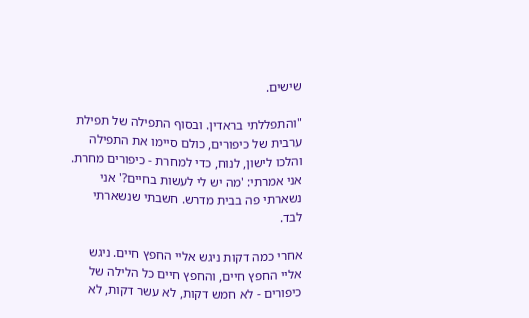שישים.

"והתפללתי בראדין. ובסוף התפילה של תפילת ערבית של כיפורים, כולם סיימו את התפילה והלכו לישון, לנוח, כדי למחרת - כיפורים מחרת. אני אמרתי: 'מה יש לי לעשות בחיים?' אני נשארתי פה בבית מדרש. חשבתי שנשארתי לבד.

אחרי כמה דקות ניגש אליי החפץ חיים. ניגש אליי החפץ חיים, והחפץ חיים כל הלילה של כיפורים - לא חמש דקות, לא עשר דקות, לא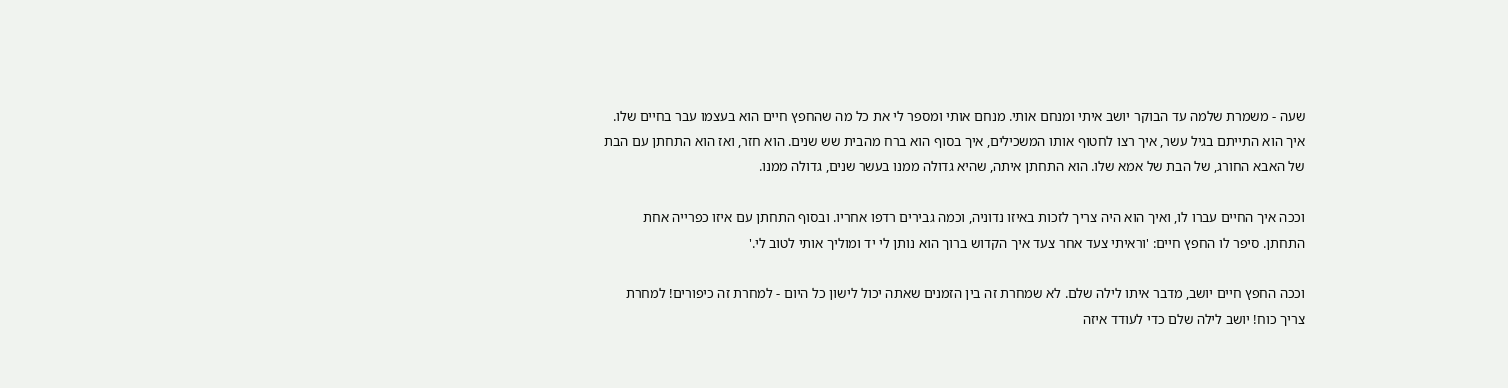שעה - משמרת שלמה עד הבוקר יושב איתי ומנחם אותי. מנחם אותי ומספר לי את כל מה שהחפץ חיים הוא בעצמו עבר בחיים שלו. איך הוא התייתם בגיל עשר, איך רצו לחטוף אותו המשכילים, איך בסוף הוא ברח מהבית שש שנים. הוא חזר, ואז הוא התחתן עם הבת של האבא החורג, של הבת של אמא שלו. הוא התחתן איתה, שהיא גדולה ממנו בעשר שנים, גדולה ממנו.

וככה איך החיים עברו לו, ואיך הוא היה צריך לזכות באיזו נדוניה, וכמה גבירים רדפו אחריו. ובסוף התחתן עם איזו כפרייה אחת התחתן. סיפר לו החפץ חיים: 'וראיתי צעד אחר צעד איך הקדוש ברוך הוא נותן לי יד ומוליך אותי לטוב לי.'

וככה החפץ חיים יושב, מדבר איתו לילה שלם. לא שמחרת זה בין הזמנים שאתה יכול לישון כל היום - למחרת זה כיפורים! למחרת צריך כוח! יושב לילה שלם כדי לעודד איזה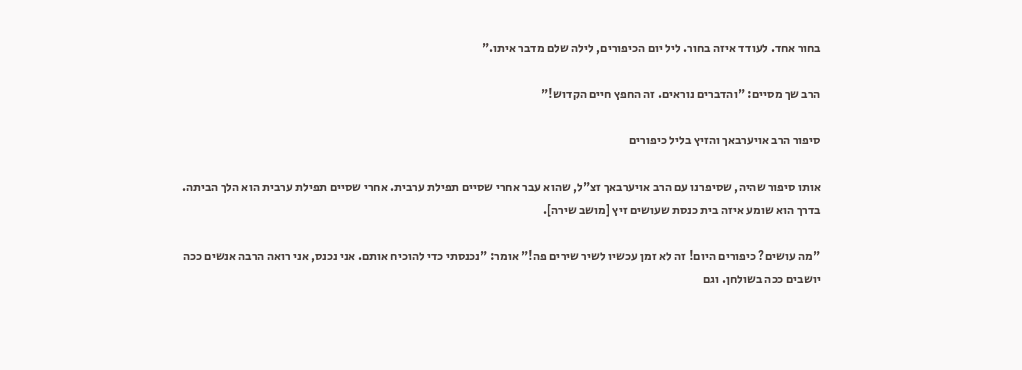בחור אחד. לעודד איזה בחור. ליל יום הכיפורים, לילה שלם מדבר איתו."

הרב שך מסיים: "והדברים נוראים. זה החפץ חיים הקדוש!"

סיפור הרב אויערבאך והזיץ בליל כיפורים

אותו סיפור שהיה, שסיפרנו עם הרב אויערבאך זצ"ל, שהוא עבר אחרי שסיים תפילת ערבית. אחרי שסיים תפילת ערבית הוא הלך הביתה. בדרך הוא שומע איזה בית כנסת שעושים זיץ [מושב שירה].

"מה עושים? כיפורים היום! זה לא זמן עכשיו לשיר שירים פה!" אומר: "נכנסתי כדי להוכיח אותם. אני נכנס, אני רואה הרבה אנשים ככה יושבים ככה בשולחן. וגם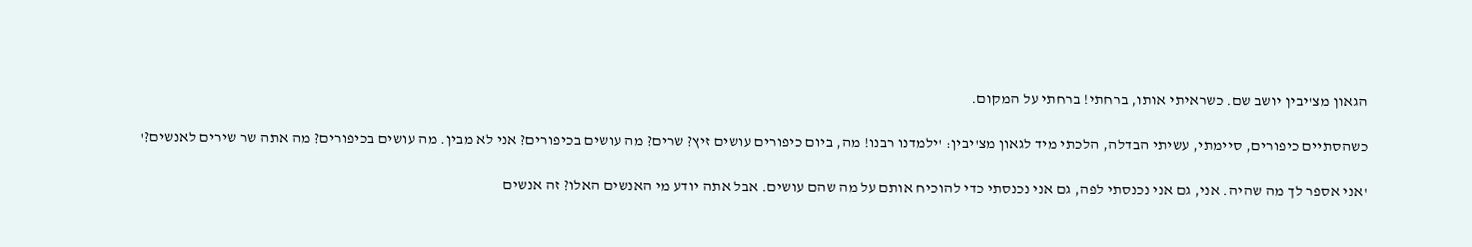הגאון מצ'יבין יושב שם. כשראיתי אותו, ברחתי! ברחתי על המקום.

כשהסתיים כיפורים, סיימתי, עשיתי הבדלה, הלכתי מיד לגאון מצ'יבין: 'ילמדנו רבנו! מה, ביום כיפורים עושים זיץ? שרים? מה עושים בכיפורים? אני לא מבין. מה עושים בכיפורים? מה אתה שר שירים לאנשים?'

'אני אספר לך מה שהיה. אני, גם אני נכנסתי לפה, גם אני נכנסתי כדי להוכיח אותם על מה שהם עושים. אבל אתה יודע מי האנשים האלו? זה אנשים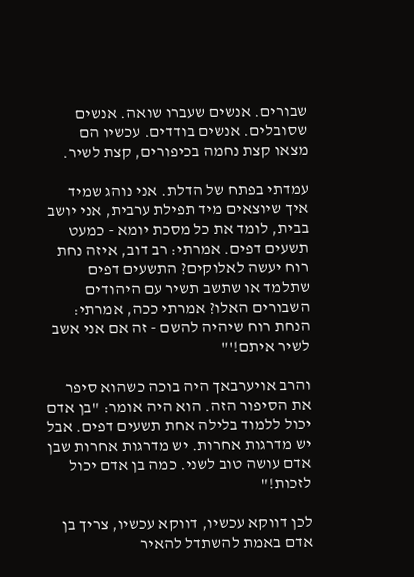שבורים. אנשים שעברו שואה. אנשים שסובלים. אנשים בודדים. עכשיו הם מצאו קצת נחמה בכיפורים, קצת לשיר.

עמדתי בפתח של הדלת. אני נוהג שמיד איך שיוצאים מיד תפילת ערבית, אני יושב בבית, לומד את כל מסכת יומא - כמעט תשעים דפים. אמרתי: רב דוב, איזה נחת רוח יעשה לאלוקים? התשעים דפים שתלמד או שתשב תשיר עם היהודים השבורים האלו? אמרתי ככה, אמרתי: הנחת רוח שיהיה להשם - זה אם אני אשב לשיר איתם!'"

והרב אויערבאך היה בוכה כשהוא סיפר את הסיפור הזה. הוא היה אומר: "בן אדם יכול ללמוד בלילה אחת תשעים דפים. אבל יש מדרגות אחרות. יש מדרגות אחרות שבן אדם עושה טוב לשני. כמה בן אדם יכול לזכות!"

לכן דווקא עכשיו, דווקא עכשיו, צריך בן אדם באמת להשתדל להאיר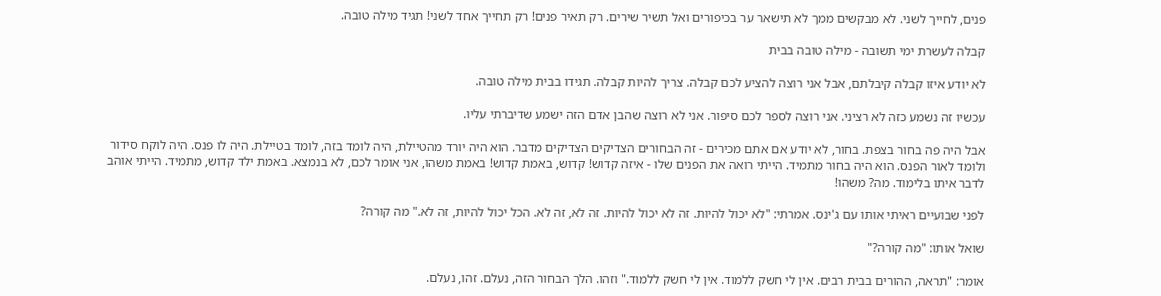פנים, לחייך לשני. לא מבקשים ממך לא תישאר ער בכיפורים ואל תשיר שירים. רק תאיר פנים! רק תחייך אחד לשני! תגיד מילה טובה.

קבלה לעשרת ימי תשובה - מילה טובה בבית

לא יודע איזו קבלה קיבלתם, אבל אני רוצה להציע לכם קבלה. צריך להיות קבלה. תגידו בבית מילה טובה.

עכשיו זה נשמע כזה לא רציני. אני רוצה לספר לכם סיפור. אני לא רוצה שהבן אדם הזה ישמע שדיברתי עליו.

אבל היה פה בחור בצפת. בחור, לא יודע אם אתם מכירים - זה הבחורים הצדיקים הצדיקים מדבר. הוא היה יורד מהטיילת, היה לומד בזה, לומד בטיילת. היה לו פנס. היה לוקח סידור ולומד לאור הפנס. הוא היה בחור מתמיד. הייתי רואה את הפנים שלו - איזה קדוש! קדוש, באמת קדוש! באמת משהו, אני אומר לכם, לא בנמצא. באמת ילד קדוש, מתמיד. הייתי אוהב לדבר איתו בלימוד. מה? משהו!

לפני שבועיים ראיתי אותו עם ג'ינס. אמרתי: "לא יכול להיות. זה לא יכול להיות. זה לא, זה לא. הכל יכול להיות, זה לא." מה קורה?

שואל אותו: "מה קורה?"

אומר: "תראה, ההורים בבית רבים. אין לי חשק ללמוד. אין לי חשק ללמוד." וזהו. הלך הבחור הזה, נעלם. זהו, נעלם.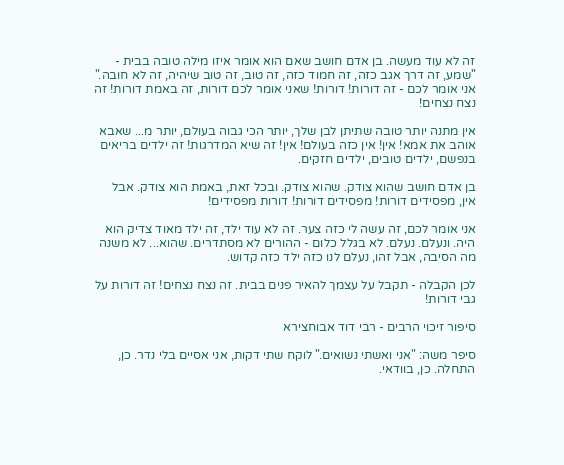זה לא עוד מעשה. בן אדם חושב שאם הוא אומר איזו מילה טובה בבית - "שמע, זה דרך אגב כזה, זה חמוד כזה, זה טוב, זה טוב שיהיה, זה לא חובה." אני אומר לכם - זה דורות! דורות! שאני אומר לכם דורות, זה באמת דורות! זה נצח נצחים!

אין מתנה יותר טובה שתיתן לבן שלך, יותר הכי גבוה בעולם, יותר מ... שאבא אוהב את אמא! אין! אין כזה בעולם! אין! זה שיא המדרגות! זה ילדים בריאים בנפשם, ילדים טובים, ילדים חזקים.

בן אדם חושב שהוא צודק. שהוא צודק. ובכל זאת, באמת הוא צודק. אבל אין, מפסידים דורות! מפסידים דורות! דורות מפסידים!

אני אומר לכם, זה עשה לי כזה צער. זה לא עוד ילד, זה ילד מאוד צדיק הוא היה. ונעלם. נעלם. לא בגלל כלום - ההורים לא מסתדרים. שהוא... לא משנה מה הסיבה, אבל זהו, נעלם לנו כזה ילד כזה קדוש.

לכן הקבלה - תקבל על עצמך להאיר פנים בבית. זה נצח נצחים! זה דורות על גבי דורות!

סיפור זיכוי הרבים - רבי דוד אבוחצירא

סיפר משה: "אני ואשתי נשואים." לוקח שתי דקות, אני אסיים בלי נדר. כן, התחלה. כן, בוודאי.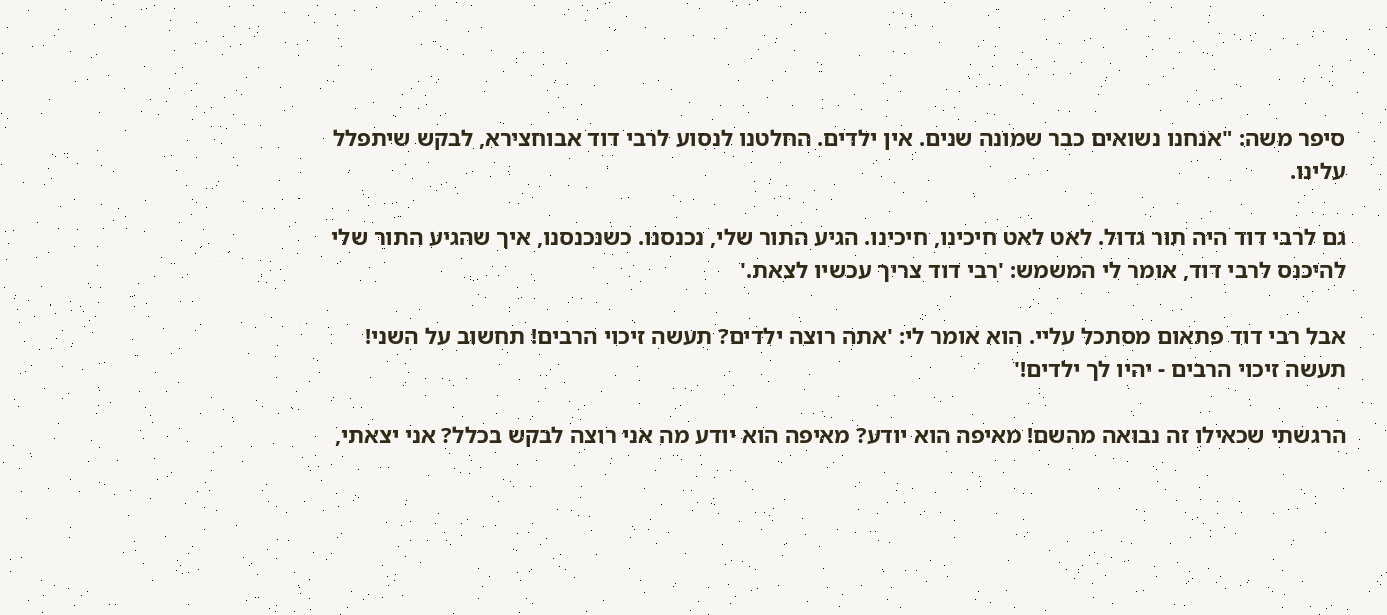סיפר משה: "אנחנו נשואים כבר שמונה שנים. אין ילדים. החלטנו לנסוע לרבי דוד אבוחצירא, לבקש שיתפלל עלינו.

גם לרבי דוד היה תור גדול. לאט לאט חיכינו, חיכינו. הגיע התור שלי, נכנסנו. כשנכנסנו, איך שהגיע התור שלי להיכנס לרבי דוד, אומר לי המשמש: 'רבי דוד צריך עכשיו לצאת.'

אבל רבי דוד פתאום מסתכל עליי. הוא אומר לי: 'אתה רוצה ילדים? תעשה זיכוי הרבים! תחשוב על השני! תעשה זיכוי הרבים - יהיו לך ילדים!'

הרגשתי שכאילו זה נבואה מהשם! מאיפה הוא יודע? מאיפה הוא יודע מה אני רוצה לבקש בכלל? אני יצאתי,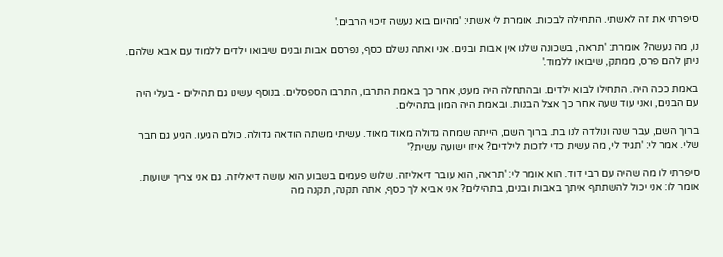סיפרתי את זה לאשתי. התחילה לבכות. אומרת לי אשתי: 'מהיום בוא נעשה זיכוי הרבים.'

נו, מה נעשה? אומרת: 'תראה, בשכונה שלנו אין אבות ובנים. אני ואתה נשלם כסף, נפרסם אבות ובנים שיבואו ילדים ללמוד עם אבא שלהם. ניתן להם פרס, ממתק, שיבואו ללמוד.'

באמת ככה היה. התחילו לבוא ילדים. ובהתחלה היה מעט, אחר כך באמת התרבו, התרבו הספסלים. בנוסף עשינו גם תהילים - בעלי היה עם הבנים, ואני עוד שעה אחר כך אצל הבנות. ובאמת היה המון בתהילים.

ברוך השם, עבר שנה ונולדה לנו בת. ברוך השם, הייתה שמחה גדולה מאוד מאוד. עשיתי משתה הודאה גדולה. כולם הגיעו. הגיע גם חבר שלי. אמר לי: 'תגיד לי, מה עשית כדי לזכות לילדים? איזו ישועה עשית?'

סיפרתי לו מה שהיה עם רבי דוד. הוא אומר לי: 'תראה, הוא עובר דיאליזה. שלוש פעמים בשבוע הוא עושה דיאליזה. גם אני צריך ישועות. אומר לו: אני יכול להשתתף איתך באבות ובנים, בתהילים? אני אביא לך כסף, אתה תקנה, תקנה מה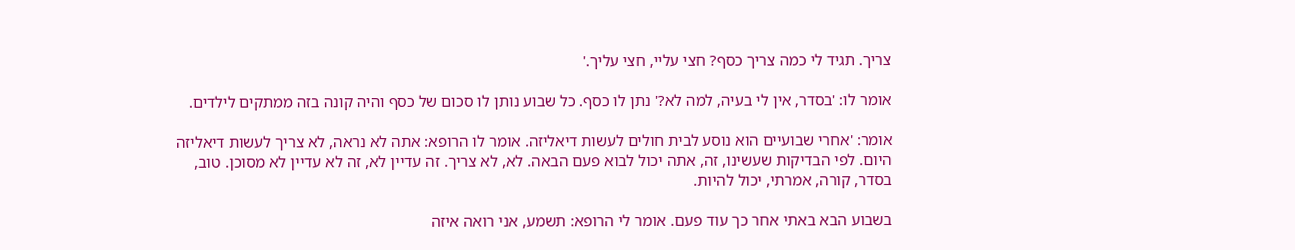צריך. תגיד לי כמה צריך כסף? חצי עליי, חצי עליך.'

אומר לו: 'בסדר, אין לי בעיה, למה לא?' נתן לו כסף. כל שבוע נותן לו סכום של כסף והיה קונה בזה ממתקים לילדים.

אומר: 'אחרי שבועיים הוא נוסע לבית חולים לעשות דיאליזה. אומר לו הרופא: אתה לא נראה, לא צריך לעשות דיאליזה היום. לפי הבדיקות שעשינו, זה, אתה יכול לבוא פעם הבאה. לא, לא צריך. זה עדיין לא, זה לא עדיין לא מסוכן. טוב, בסדר, קורה, אמרתי, יכול להיות.

בשבוע הבא באתי אחר כך עוד פעם. אומר לי הרופא: תשמע, אני רואה איזה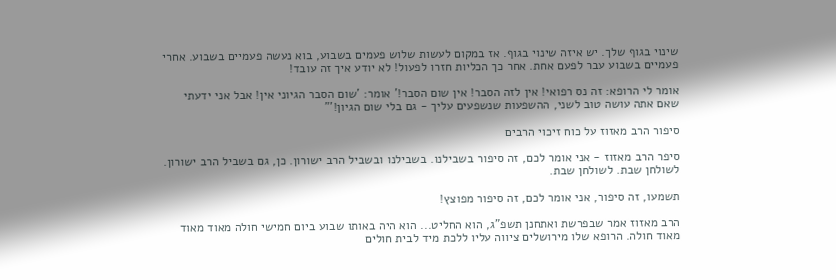שינוי בגוף שלך. יש איזה שינוי בגוף. אז במקום לעשות שלוש פעמים בשבוע, בוא נעשה פעמיים בשבוע. אחרי פעמיים בשבוע עבר לפעם אחת. אחר כך הכליות חזרו לפעול! לא יודע איך זה עובד!

אומר לי הרופא: זה נס רפואי! אין לזה הסבר! אין שום הסבר!' אומר: 'שום הסבר הגיוני אין! אבל אני ידעתי שאם אתה עושה טוב לשני, ההשפעות שנשפעים עליך - גם בלי שום הגיון!'"

סיפור הרב מאזוז על כוח זיכוי הרבים

סיפר הרב מאזוז - אני אומר לכם, זה סיפור בשבילנו. בשבילנו ובשביל הרב ישורון. כן, גם בשביל הרב ישורון. לשולחן שבת. לשולחן שבת.

תשמעו, זה סיפור, אני אומר לכם, זה סיפור מפוצץ!

הרב מאזוז אמר שבפרשת ואתחנן תשפ"ג, הוא החליט... הוא היה באותו שבוע ביום חמישי חולה מאוד מאוד מאוד חולה. הרופא שלו מירושלים ציווה עליו ללכת מיד לבית חולים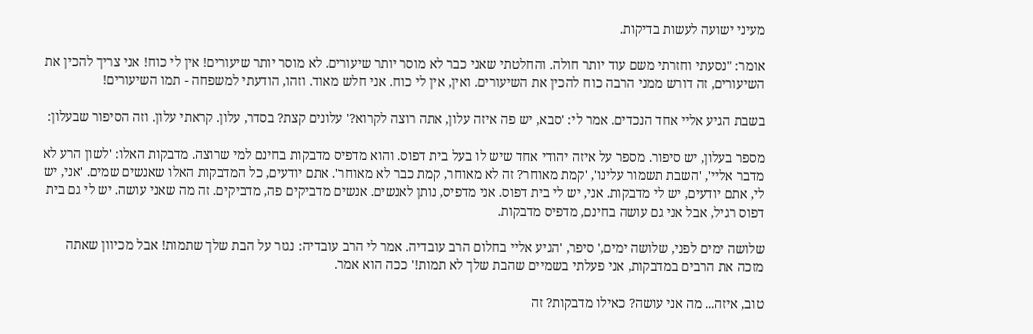מעיני ישועה לעשות בדיקות.

אומר: "נסעתי וחזרתי משם עוד יותר חולה. והחלטתי שאני כבר לא מוסר יותר שיעורים. לא מוסר יותר שיעורים! אין לי כוח! אני צריך להכין את השיעורים, זה דורש ממני הרבה כוח להכין את השיעורים. ואין, אין לי כוח. אני חלש מאוד. וזהו, הודעתי למשפחה - תמו השיעורים!

בשבת הגיע אליי אחד הנכדים. אמר לי: 'סבא, יש פה איזה עלון, אתה רוצה לקרוא?' עלונים קצת? בסדר, עלון. קראתי עלון. וזה הסיפור שבעלון:

מספר בעלון, יש סיפור. מספר על איזה יהודי אחד שיש לו בעל בית דפוס. והוא מדפיס מדבקות בחינם למי שרוצה. מדבקות האלו: 'לשון הרע לא מדבר אליי', 'השבת תשמור עלינו', 'קמת מאוחר? זה לא מאוחר, קמת כבר לא מאוחר'. אתם יודעים, כל המדבקות האלו שאנשים שמים. 'אני, יש לי, אתם יודעים, יש לי מדבקות. אני, יש לי בית דפוס. אני מדפיס, נותן לאנשים. אנשים מדביקים פה, מדביקים. זה מה שאני עושה. יש לי גם בית דפוס רגיל, אבל אני גם עושה בחינם, מדפיס מדבקות.

שלושה ימים לפני, שלושה ימים,' סיפר, 'הגיע אליי בחלום הרב עובדיה. אמר לי הרב עובדיה: נגזר על הבת שלך שתמות! אבל מכיוון שאתה מזכה את הרבים במדבקות, אני פעלתי בשמיים שהבת שלך לא תמות!' ככה הוא אמר.

טוב, איזה... מה אני עושה? כאילו מדבקות? זה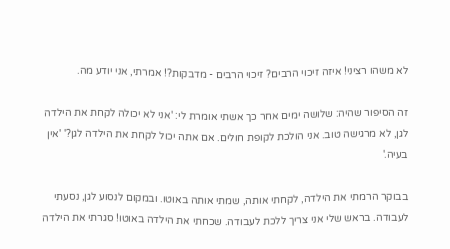לא משהו רציני! איזה זיכוי הרבים? זיכוי הרבים - מדבקות?! אמרתי, אני יודע מה.

זה הסיפור שהיה: שלושה ימים אחר כך אשתי אומרת לי: 'אני לא יכולה לקחת את הילדה לגן, לא מרגישה טוב. אני הולכת לקופת חולים. אם אתה יכול לקחת את הילדה לגן?' 'אין בעיה.'

בבוקר הרמתי את הילדה, לקחתי אותה, שמתי אותה באוטו. ובמקום לנסוע לגן, נסעתי לעבודה. בראש שלי אני צריך ללכת לעבודה. שכחתי את הילדה באוטו! סגרתי את הילדה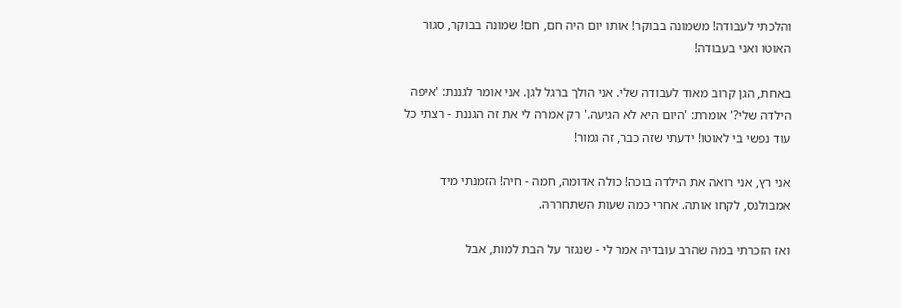והלכתי לעבודה! משמונה בבוקר! אותו יום היה חם, חם! שמונה בבוקר, סגור האוטו ואני בעבודה!

באחת, הגן קרוב מאוד לעבודה שלי. אני הולך ברגל לגן. אני אומר לגננת: 'איפה הילדה שלי?' אומרת: 'היום היא לא הגיעה.' רק אמרה לי את זה הגננת - רצתי כל עוד נפשי בי לאוטו! ידעתי שזה כבר, זה גמור!

אני רץ, אני רואה את הילדה בוכה! כולה אדומה, חמה - חיה! הזמנתי מיד אמבולנס, לקחו אותה. אחרי כמה שעות השתחררה.

ואז הזכרתי במה שהרב עובדיה אמר לי - שנגזר על הבת למות, אבל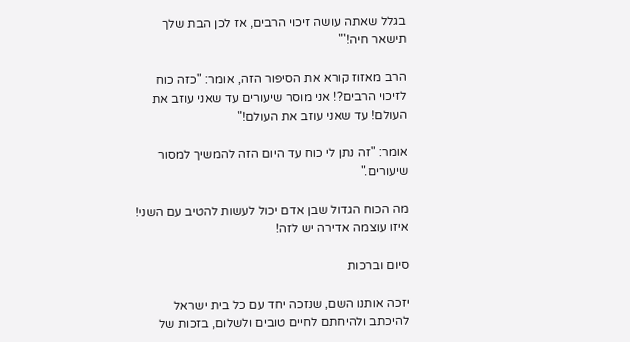בגלל שאתה עושה זיכוי הרבים, אז לכן הבת שלך תישאר חיה!'"

הרב מאזוז קורא את הסיפור הזה, אומר: "כזה כוח לזיכוי הרבים?! אני מוסר שיעורים עד שאני עוזב את העולם! עד שאני עוזב את העולם!"

אומר: "זה נתן לי כוח עד היום הזה להמשיך למסור שיעורים."

מה הכוח הגדול שבן אדם יכול לעשות להטיב עם השני! איזו עוצמה אדירה יש לזה!

סיום וברכות

יזכה אותנו השם, שנזכה יחד עם כל בית ישראל להיכתב ולהיחתם לחיים טובים ולשלום, בזכות של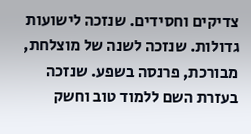צדיקים וחסידים. שנזכה לישועות גדולות. שנזכה לשנה של מוצלחת, מבורכת, פרנסה בשפע. שנזכה בעזרת השם ללמוד טוב וחשק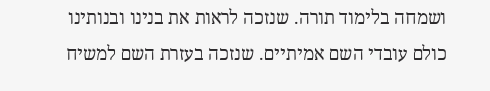ושמחה בלימוד תורה. שנזכה לראות את בנינו ובנותינו כולם עובדי השם אמיתיים. שנזכה בעזרת השם למשיח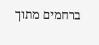ברחמים מתוך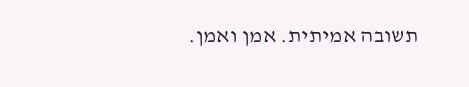תשובה אמיתית. אמן ואמן.